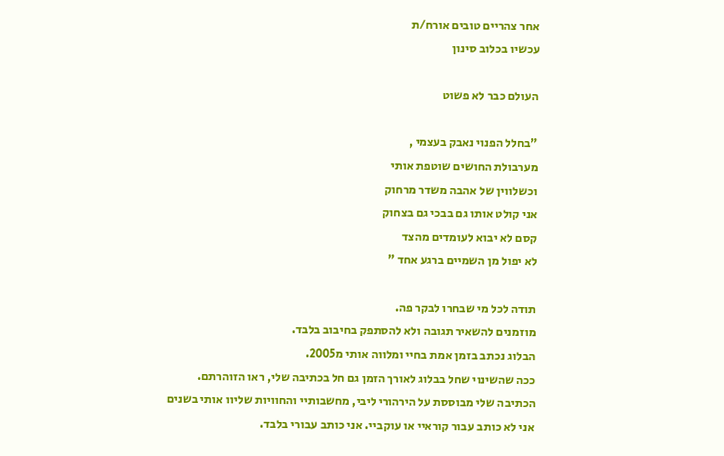אחר צהריים טובים אורח/ת
עכשיו בכלוב סינון

העולם כבר לא פשוט

"בחלל הפנוי נאבק בעצמי ,
מערבולת החושים שוטפת אותי
וכשלווין של אהבה משדר מרחוק
אני קולט אותו גם בבכי גם בצחוק
קסם לא יבוא לעומדים מהצד
לא יפול מן השמיים ברגע אחד "

תודה לכל מי שבחרו לבקר פה.
מוזמנים להשאיר תגובה ולא להסתפק בחיבוב בלבד.
הבלוג נכתב בזמן אמת בחיי ומלווה אותי מ2005.
ככה שהשינוי שחל בבלוג לאורך הזמן גם חל בכתיבה שלי, ראו הזוהרתם.
הכתיבה שלי מבוססת על הירהורי ליבי, מחשבותיי והחוויות שליוו אותי בשנים
אני לא כותב עבור קוראיי או עוקביי. אני כותב עבורי בלבד.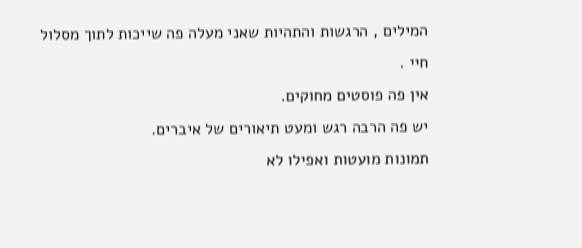המילים , הרגשות והתהיות שאני מעלה פה שייכות לתוך מסלול חיי .
אין פה פוסטים מחוקים.
יש פה הרבה רגש ומעט תיאורים של איברים.
תמונות מועטות ואפילו לא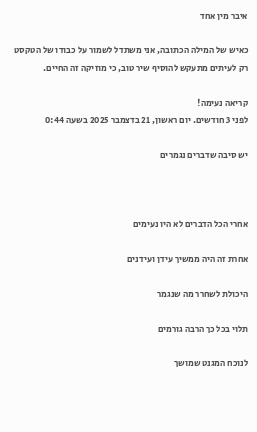איבר מין אחד

כאיש של המילה הכתובה, אני משתדל לשמור על כבודו של הטקסט
רק לעיתים מתעקש להוסיף שיר טוב, כי מוזיקה זה החיים.

קריאה נעימה!
לפני 3 חודשים. יום ראשון, 21 בדצמבר 2025 בשעה 0:44

יש סיבה שדברים נגמרים



אחרי הכל הדברים לא היו נעימים

אחרת זה היה ממשיך עידן ועידנים

היכולת לשחרר מה שנגמר

תלוי בכל כך הרבה גורמים

לנוכח המגנט שמושך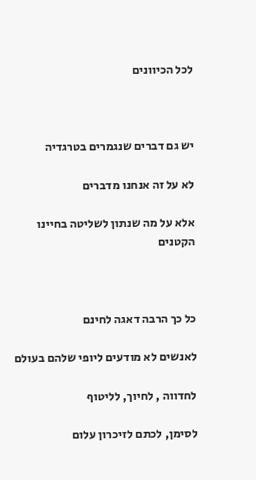לכל הכיוונים



יש גם דברים שנגמרים בטרגדיה

לא על זה אנחנו מדברים

אלא על מה שנתון לשליטה בחיינו הקטנים



כל כך הרבה דאגה לחינם

לאנשים לא מודעים ליופי שלהם בעולם

לחדווה , לחיוך, לליטוף

לסימן, לכתם לזיכרון עלום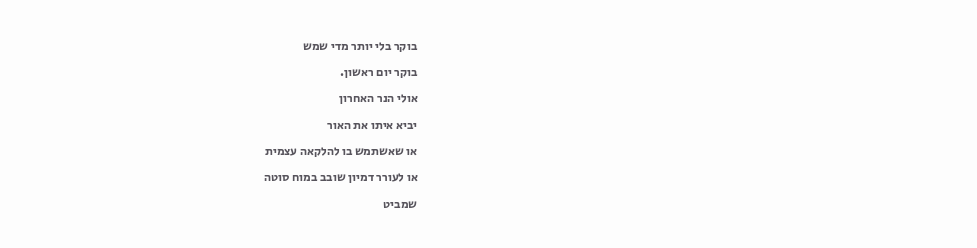בוקר בלי יותר מדי שמש

בוקר יום ראשון.

אולי הנר האחרון

יביא איתו את האור

או שאשתמש בו להלקאה עצמית

או לעורר דמיון שובב במוח סוטה

שמביט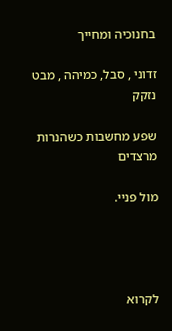בחנוכיה ומחייך

זדוני , סבל, כמיהה , מבט נזקק

שפע מחשבות כשהנרות מרצדים

מול פניי.




לקרוא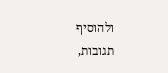ולהוסיף תגובות,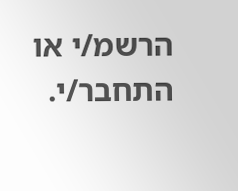הרשמ/י או התחבר/י.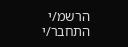הרשמ/י התחבר/י